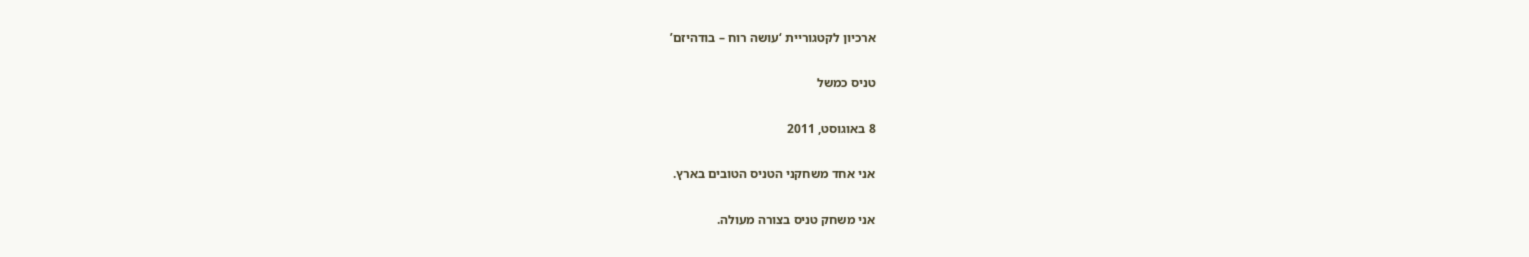ארכיון לקטגוריית ‘עושה רוח – בודהיזם’

טניס כמשל

8 באוגוסט, 2011

אני אחד משחקני הטניס הטובים בארץ.

אני משחק טניס בצורה מעולה.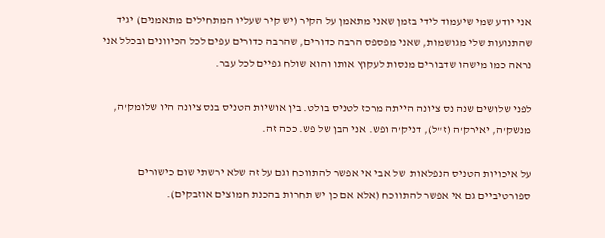אני יודע שמי שיעמוד לידי בזמן שאני מתאמן על הקיר (יש קיר שעליו המתחילים מתאמנים) יגיד שהתנועות שלי מגושמות, שאני מפספס הרבה כדורים, שהרבה כדורים עפים לכל הכיוונים ובכלל אני נראה כמו מישהו שדבורים מנסות לעקוץ אותו והוא שולח גפיים לכל עבר.

לפני שלושים שנה נס ציונה הייתה מרכז לטניס בולט. בין אושיות הטניס בנס ציונה היו שלומק'ה, מנשק'ה, יאירק'ה (ז"ל), דניק'ה ופש. אני הבן של פש. ככה זה.

על איכויות הטניס הנפלאות  של אבי אי אפשר להתווכח וגם על זה שלא ירשתי שום כישורים ספורטיביים גם אי אפשר להתווכח (אלא אם כן יש תחרות בהכנת חמוצים אוזבקים).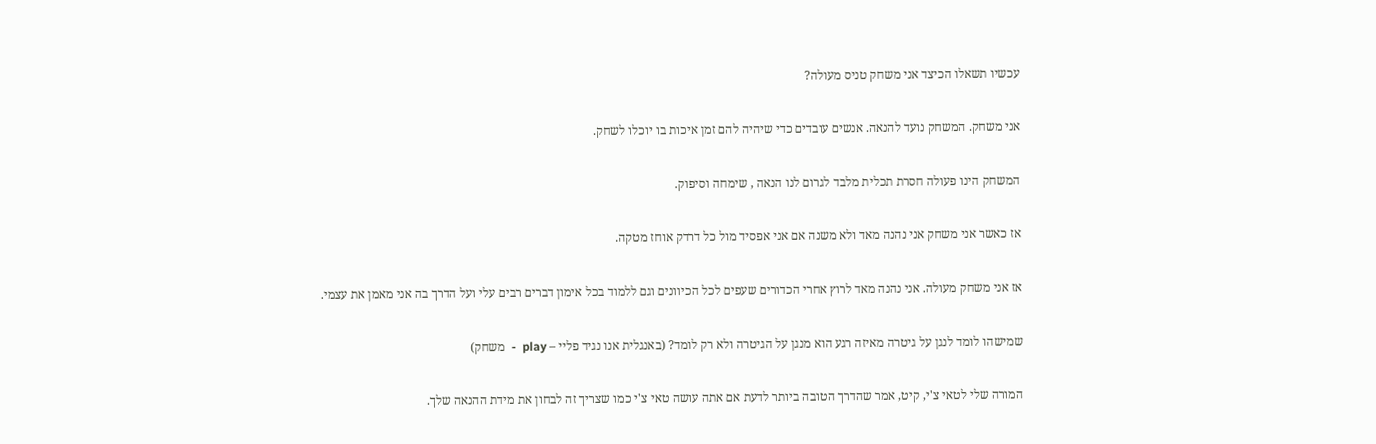עכשיו תשאלו הכיצד אני משחק טניס מעולה?

אני משחק. המשחק נועד להנאה. אנשים עובדים כדי שיהיה להם זמן איכות בו יוכלו לשחק.

המשחק הינו פעולה חסרת תכלית מלבד לגרום לנו הנאה , שימחה וסיפוק.

אז כאשר אני משחק אני נהנה מאד ולא משנה אם אני אפסיד מול כל דרדק אוחז מטקה.

אז אני משחק מעולה. אני נהנה מאד לרוץ אחרי הכדורים שעפים לכל הכיוונים וגם ללמוד בכל אימון דברים רבים עלי ועל הדרך בה אני מאמן את עצמי.

שמישהו לומד לנגן על גיטרה מאיזה רגע הוא מנגן על הגיטרה ולא רק לומד? (באנגלית אנו נגיד פליי – play  -  משחק)

המורה שלי לטאי צ'י, קיט, אמר שהדרך הטובה ביותר לדעת אם אתה עושה טאי צ'י כמו שצריך זה לבחון את מידת ההנאה שלך.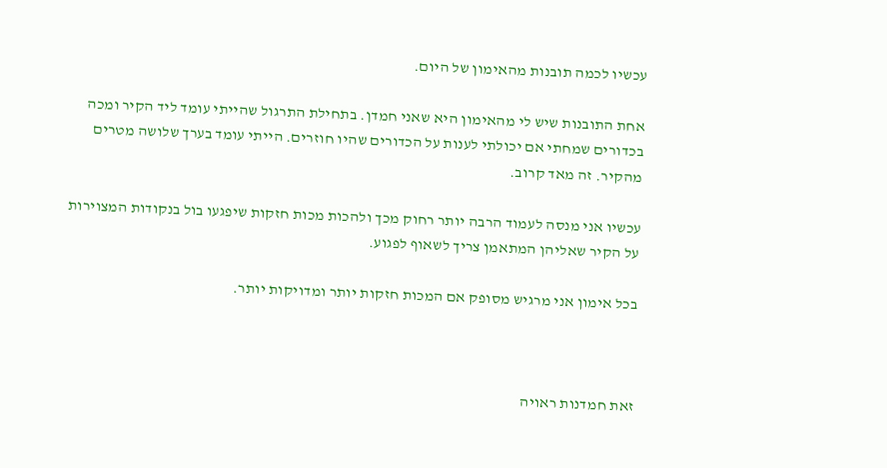עכשיו לכמה תובנות מהאימון של היום.

אחת התובנות שיש לי מהאימון היא שאני חמדן. בתחילת התרגול שהייתי עומד ליד הקיר ומכה בכדורים שמחתי אם יכולתי לענות על הכדורים שהיו חוזרים. הייתי עומד בערך שלושה מטרים מהקיר. זה מאד קרוב.

עכשיו אני מנסה לעמוד הרבה יותר רחוק מכך ולהכות מכות חזקות שיפגעו בול בנקודות המצוירות על הקיר שאליהן המתאמן צריך לשאוף לפגוע.

בכל אימון אני מרגיש מסופק אם המכות חזקות יותר ומדויקות יותר.



זאת חמדנות ראויה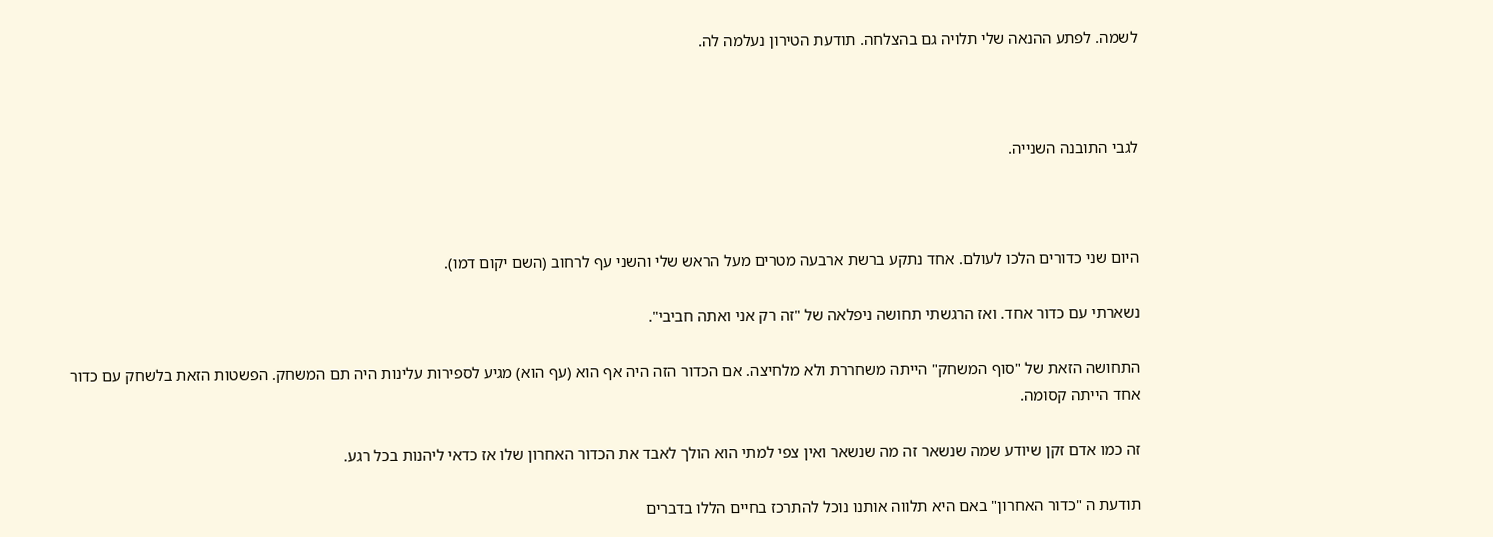לשמה. לפתע ההנאה שלי תלויה גם בהצלחה. תודעת הטירון נעלמה לה.



לגבי התובנה השנייה.



היום שני כדורים הלכו לעולם. אחד נתקע ברשת ארבעה מטרים מעל הראש שלי והשני עף לרחוב (השם יקום דמו).

נשארתי עם כדור אחד. ואז הרגשתי תחושה ניפלאה של "זה רק אני ואתה חביבי".

התחושה הזאת של "סוף המשחק" הייתה משחררת ולא מלחיצה. אם הכדור הזה היה אף הוא (עף הוא) מגיע לספירות עלינות היה תם המשחק. הפשטות הזאת בלשחק עם כדור אחד הייתה קסומה.

זה כמו אדם זקן שיודע שמה שנשאר זה מה שנשאר ואין צפי למתי הוא הולך לאבד את הכדור האחרון שלו אז כדאי ליהנות בכל רגע.

תודעת ה "כדור האחרון" באם היא תלווה אותנו נוכל להתרכז בחיים הללו בדברים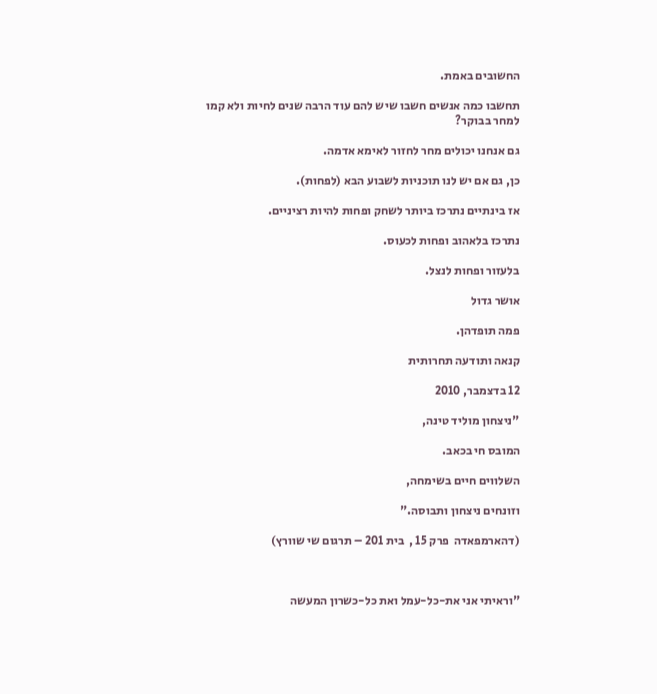החשובים באמת.

תחשבו כמה אנשים חשבו שיש להם עוד הרבה שנים לחיות ולא קמו למחר בבוקר?

גם אנחנו יכולים מחר לחזור לאימא אדמה.

כן, גם אם יש לנו תוכניות לשבוע הבא (לפחות).

אז בינתיים נתרכז ביותר לשחק ופחות להיות רציניים.

נתרכז בלאהוב ופחות לכעוס.

בלעזור ופחות לנצל.

אושר גדול

פמה תופדהן.

קנאה ותודעה תחרותית

12 בדצמבר, 2010

"ניצחון מוליד טינה,

המובס חי בכאב.

השלווים חיים בשימחה,

וזונחים ניצחון ותבוסה."

(דהארמפאדה  פרק 15 ,  בית 201 – תרגום שי שוורץ)



"וראיתי אני את-כל-עמל ואת כל-כשרון המעשה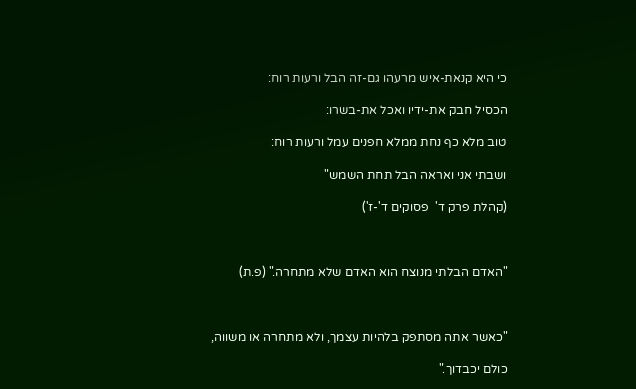כי היא קנאת-איש מרעהו גם-זה הבל ורעות רוח:

הכסיל חבק את-ידיו ואכל את-בשרו:

טוב מלא כף נחת ממלא חפנים עמל ורעות רוח:

ושבתי אני ואראה הבל תחת השמש"

(קהלת פרק ד'  פסוקים ד'-ז')



"האדם הבלתי מנוצח הוא האדם שלא מתחרה." (פ.ת)



"כאשר אתה מסתפק בלהיות עצמך, ולא מתחרה או משווה,

כולם יכבדוך."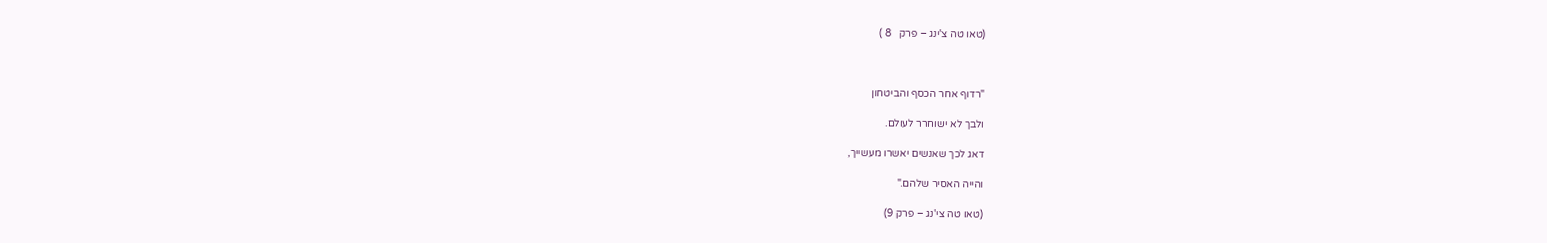(טאו טה צ'ינג – פרק   8 )



"רדוף אחר הכסף והביטחון

ולבך לא ישוחרר לעולם.

דאג לכך שאנשים יאשרו מעשייך,

והייה האסיר שלהם."

(טאו טה צי'נג – פרק 9)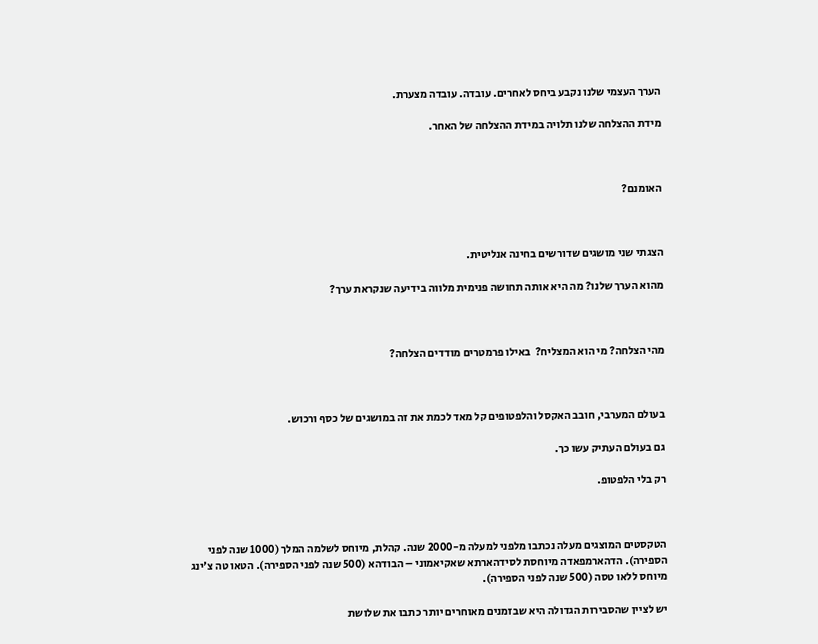הערך העצמי שלנו נקבע ביחס לאחרים. עובדה. עובדה מצערת.

מידת ההצלחה שלנו תלויה במידת ההצלחה של האחר.



האומנם?



הצגתי שני מושגים שדורשים בחינה אנליטית.

מהוא הערך שלנו? מה היא אותה תחושה פנימית מלווה בידיעה שנקראת ערך?



מהי הצלחה? מי הוא המצליח?  באילו פרמטרים מודדים הצלחה?



בעולם המערבי, חובב האקסל והלפטופים קל מאד לכמת את זה במושגים של כסף ורכוש.

גם בעולם העתיק עשו כך.

רק בלי הלפטופ.



הטקסטים המוצגים מעלה נכתבו מלפני למעלה מ-2000 שנה. קהלת, מיוחס לשלמה המלך (1000 שנה לפני הספירה). הדהארמפאדה מיוחסת לסידהארתא שאקיאמוני – הבודהא (500 שנה לפני הספירה). הטאו טה צ'ינג מיוחס ללאו טסה (500 שנה לפני הספירה).

יש לציין שהסבירות הגדולה היא שבזמנים מאוחרים יותר כתבו את שלושת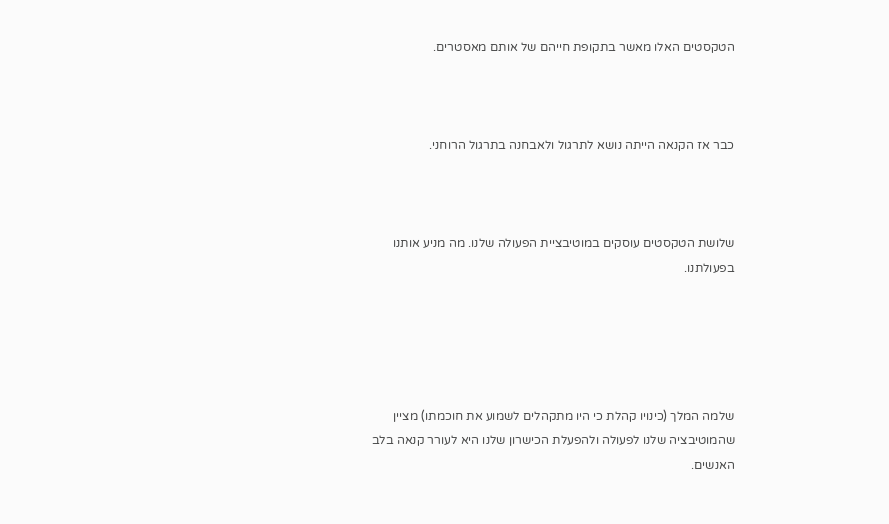הטקסטים האלו מאשר בתקופת חייהם של אותם מאסטרים.



כבר אז הקנאה הייתה נושא לתרגול ולאבחנה בתרגול הרוחני.



שלושת הטקסטים עוסקים במוטיבציית הפעולה שלנו. מה מניע אותנו בפעולתנו.





שלמה המלך (כינויו קהלת כי היו מתקהלים לשמוע את חוכמתו) מציין שהמוטיבציה שלנו לפעולה ולהפעלת הכישרון שלנו היא לעורר קנאה בלב האנשים.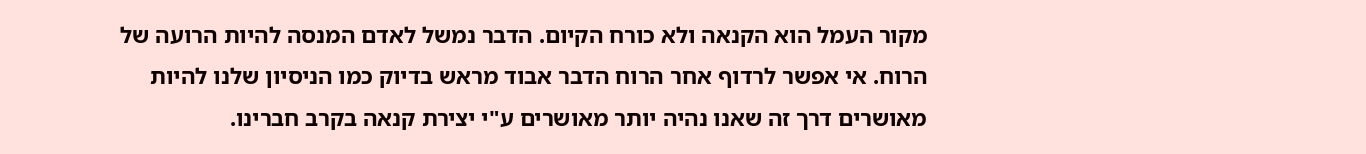מקור העמל הוא הקנאה ולא כורח הקיום. הדבר נמשל לאדם המנסה להיות הרועה של הרוח. אי אפשר לרדוף אחר הרוח הדבר אבוד מראש בדיוק כמו הניסיון שלנו להיות מאושרים דרך זה שאנו נהיה יותר מאושרים ע"י יצירת קנאה בקרב חברינו.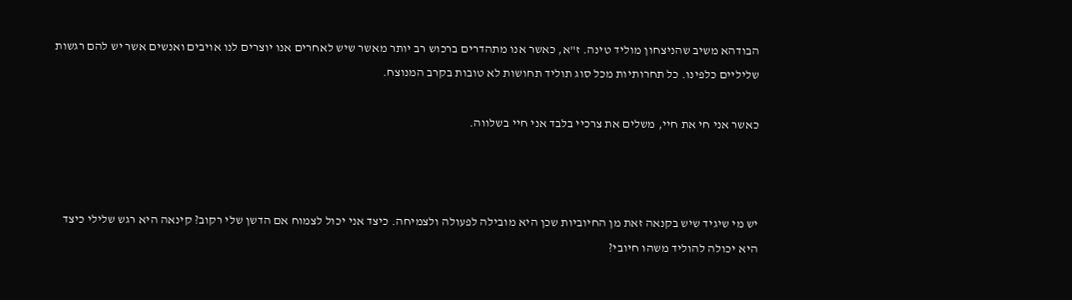הבודהא משיב שהניצחון מוליד טינה. ז"א, כאשר אנו מתהדרים ברכוש רב יותר מאשר שיש לאחרים אנו יוצרים לנו אויבים ואנשים אשר יש להם רגשות שליליים כלפינו. כל תחרותיות מכל סוג תוליד תחושות לא טובות בקרב המנוצח.

כאשר אני חי את חיי, משלים את צרכיי בלבד אני חיי בשלווה.



יש מי שיגיד שיש בקנאה זאת מן החיוביות שכן היא מובילה לפעולה ולצמיחה. כיצד אני יכול לצמוח אם הדשן שלי רקוב? קינאה היא רגש שלילי כיצד היא יכולה להוליד משהו חיובי?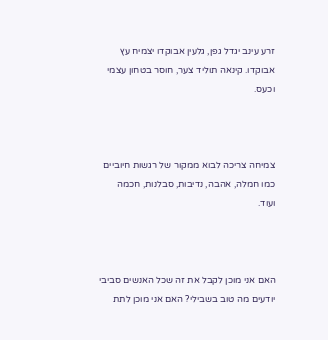זרע עינב יגדל גפן, גלעין אבוקדו יצמיח עץ אבוקדו. קינאה תוליד צער, חוסר בטחון עצמי וכעס.



צמיחה צריכה לבוא ממקור של רגשות חיוביים כמו חמלה, אהבה, נדיבות, סבלנות, חכמה ועוד.



האם אני מוכן לקבל את זה שכל האנשים סביבי יודעים מה טוב בשבילי? האם אני מוכן לתת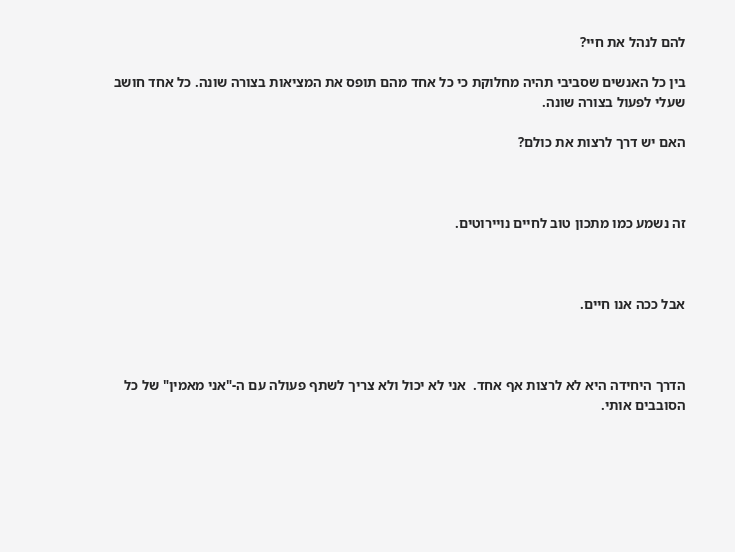להם לנהל את חיי?

בין כל האנשים שסביבי תהיה מחלוקת כי כל אחד מהם תופס את המציאות בצורה שונה. כל אחד חושב שעלי לפעול בצורה שונה.

האם יש דרך לרצות את כולם?



זה נשמע כמו מתכון טוב לחיים נויירוטים.



אבל ככה אנו חיים.



הדרך היחידה היא לא לרצות אף אחד.  אני לא יכול ולא צריך לשתף פעולה עם ה-"אני מאמין" של כל הסובבים אותי.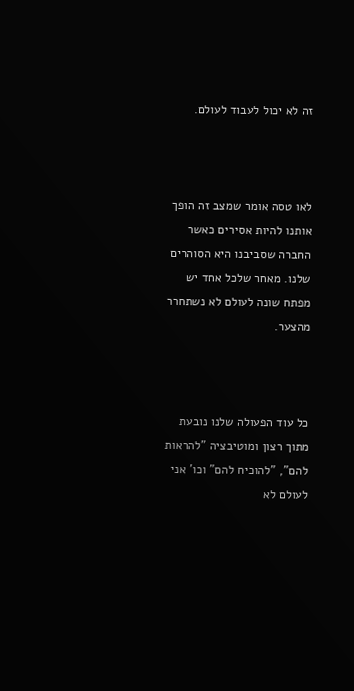זה לא יכול לעבוד לעולם.



לאו טסה אומר שמצב זה הופך אותנו להיות אסירים כאשר החברה שסביבנו היא הסוהרים שלנו. מאחר שלכל אחד יש מפתח שונה לעולם לא נשתחרר מהצער.



כל עוד הפעולה שלנו נובעת מתוך רצון ומוטיבציה "להראות להם", "להוכיח להם" וכו' אני לעולם לא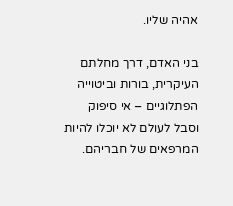אהיה שליו.

בני האדם, דרך מחלתם העיקרית, בורות וביטוייה הפתלוגיים – אי סיפוק וסבל לעולם לא יוכלו להיות המרפאים של חבריהם.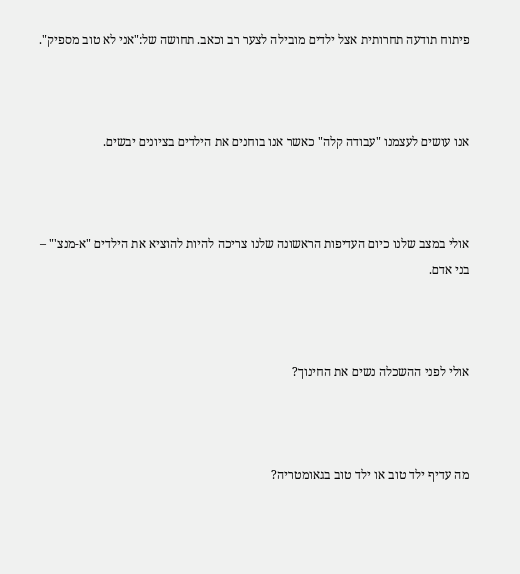פיתוח תודעה תחרותית אצל ילדים מובילה לצער רב וכאב. תחושה של:"אני לא טוב מספיק".



אנו עושים לעצמנו "עבודה קלה" כאשר אנו בוחנים את הילדים בציונים יבשים.



אולי במצב שלנו כיום העדיפות הראשונה שלנו צריכה להיות להוציא את הילדים "א-מנצ'" – בני אדם.



אולי לפני ההשכלה נשים את החינוך?



מה עדיף ילד טוב או ילד טוב בגאומטריה?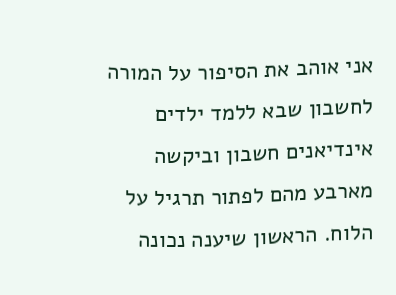אני אוהב את הסיפור על המורה לחשבון שבא ללמד ילדים אינדיאנים חשבון וביקשה מארבע מהם לפתור תרגיל על הלוח. הראשון שיענה נכונה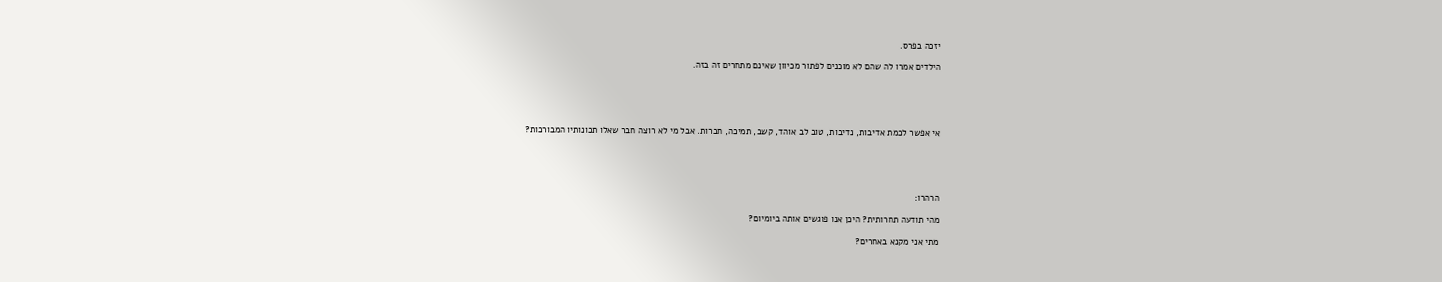יזכה בפרס.

הילדים אמרו לה שהם לא מוכנים לפתור מכיוון שאינם מתחרים זה בזה.





אי אפשר לכמת אדיבות, נדיבות, טוב לב אוהד, קשב, תמיכה, חברות. אבל מי לא רוצה חבר שאלו תכונותיו המבורכות?





הרהרו:

מהי תודעה תחרותית? היכן אנו פוגשים אותה ביומיום?

מתי אני מקנא באחרים?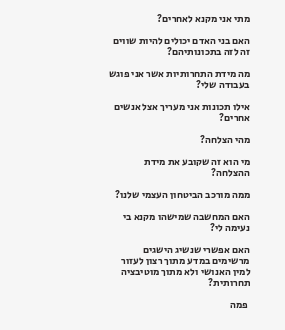מתי אני מקנא לאחרים?

האם בני האדם יכולים להיות שווים זה לזה בתכונותיהם?

מה מידת התחרותיות אשר אני פוגש בעבודה שלי?

אילו תכונות אני מעריך אצל אנשים אחרים?

מהי הצלחה?

מי הוא זה שקובע את מידת ההצלחה?

ממה מורכב הביטחון העצמי שלנו?

האם המחשבה שמישהו מקנא בי נעימה לי?

האם אפשרי שנשיג הישגים מרשימים במדע מתוך רצון לעזור למין האנושי ולא מתוך מוטיבציה תחרותית?

 פמה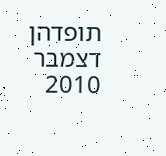תופדהן   דצמבר 2010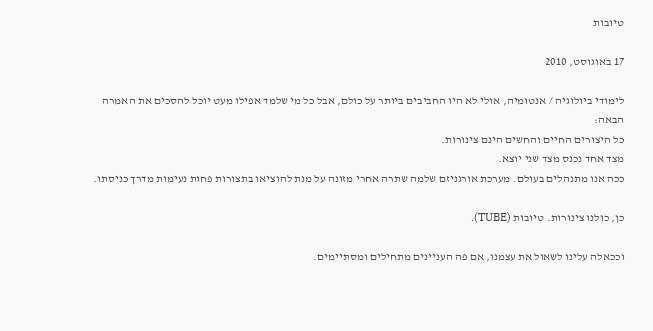טיובות

17 באוגוסט, 2010

לימודי ביולוגיה / אנטומיה, אולי לא היו החביבים ביותר על כולם, אבל כל מי שלמד אפילו מעט יוכל להסכים את האמרה הבאה:
כל היצורים החיים והחשים הינם צינורות.
מצד אחד נכנס מצד שני יוצא.
ככה אנו מתנהלים בעולם. מערכת אורגניזם שלמה שתרה אחרי מזונה על מנת להוציאו בתצורות פחות נעימות מדרך כניסתו.

כן, כולנו צינורות. טיובות (TUBE).

וככאלה עלינו לשאול את עצמנו, אם פה העניינים מתחילים ומסתיימים.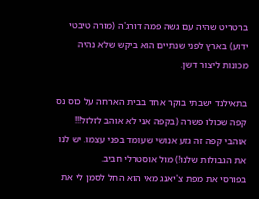ברטריט שהיה עם גשה פמה דורג'ה (מורה טיבטי ידוע) בארץ לפני שנתיים הוא ביקש שלא נהיה מכונות ליצור דשן.

בתאילנד ישבתי בוקר אחד בבית הארחה על כוס נס קפה שכולו פשרה (בקפה אני לא אוהב לזלזל!!! אוהבי קפה זה גזע אנושי שעומד בפני עצמו. יש לנו את הגבולות שלנו!) מול אוסטרלי חביב.
בפורסי את מפת צ'יאנג מאי הוא החל לסמן לי את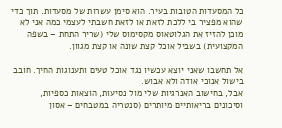כל המסעדות הטובות בעיר. הוא סימן עשרות של מסעדות. תוך כדי שהוא מפציר בי ללכת לזאת או לזאת חשבתי לעצמי כמה אני לא מוכן להזיז את הגלוטאוס מקסימוס שלי (שריר התחת – בשפה המקצועית) בשביל אוכל קצת שונה או קצת מגוון.

אל תחשבו שאני יוצא עכשיו נגד אוכל טעים ותענוגות החיך. חובב בישול אנוכי אודה ולא אבוש.
אבל, בחישוב האנרגיות שלי מול נסיעות, הוצאות כספיות, וסיכונים בריאותיים מיותרים (סנטריה במטבחים – אסון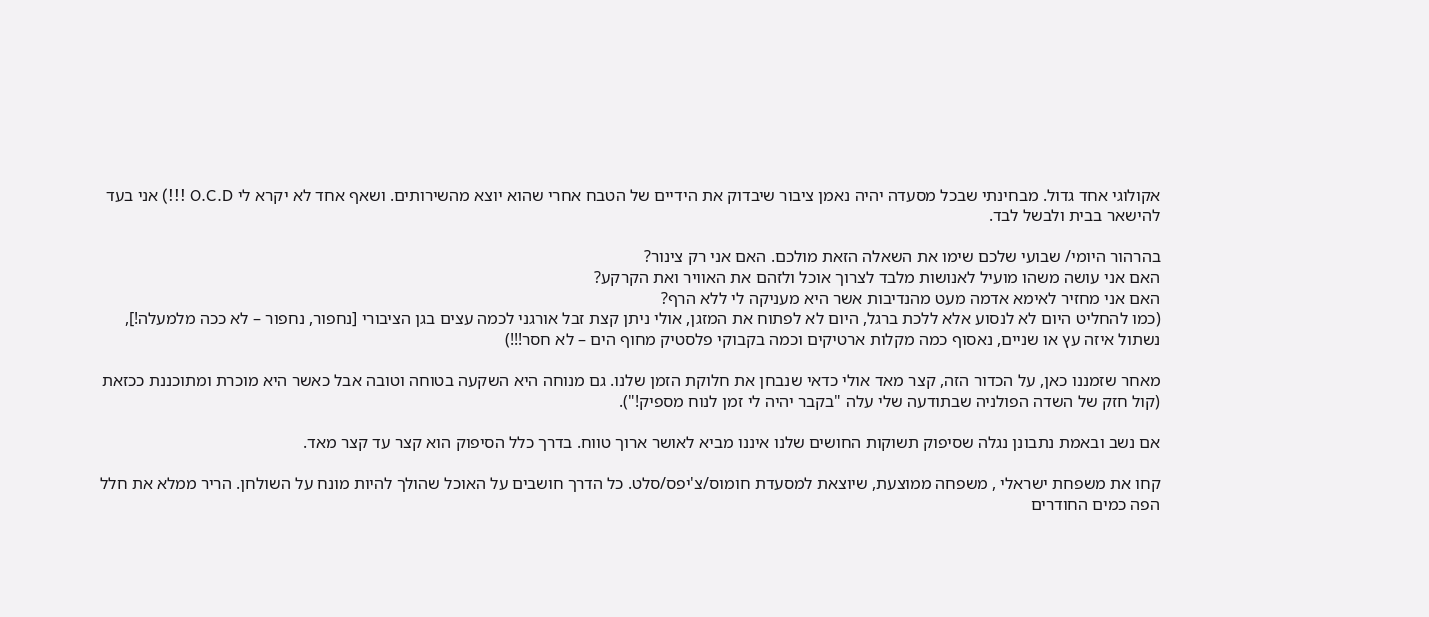אקולוגי אחד גדול. מבחינתי שבכל מסעדה יהיה נאמן ציבור שיבדוק את הידיים של הטבח אחרי שהוא יוצא מהשירותים. ושאף אחד לא יקרא לי O.C.D !!!) אני בעד להישאר בבית ולבשל לבד.

בהרהור היומי/ שבועי שלכם שימו את השאלה הזאת מולכם. האם אני רק צינור?
האם אני עושה משהו מועיל לאנושות מלבד לצרוך אוכל ולזהם את האוויר ואת הקרקע?
האם אני מחזיר לאימא אדמה מעט מהנדיבות אשר היא מעניקה לי ללא הרף?
(כמו להחליט היום לא לנסוע אלא ללכת ברגל, היום לא לפתוח את המזגן, אולי ניתן קצת זבל אורגני לכמה עצים בגן הציבורי [נחפור, נחפור – לא ככה מלמעלה!], נשתול איזה עץ או שניים, נאסוף כמה מקלות ארטיקים וכמה בקבוקי פלסטיק מחוף הים – לא חסר!!!)

מאחר שזמננו כאן, על הכדור הזה, קצר מאד אולי כדאי שנבחן את חלוקת הזמן שלנו. גם מנוחה היא השקעה בטוחה וטובה אבל כאשר היא מוכרת ומתוכננת ככזאת (קול חזק של השדה הפולניה שבתודעה שלי עלה "בקבר יהיה לי זמן לנוח מספיק!").

אם נשב ובאמת נתבונן נגלה שסיפוק תשוקות החושים שלנו איננו מביא לאושר ארוך טווח. בדרך כלל הסיפוק הוא קצר עד קצר מאד.

קחו את משפחת ישראלי , משפחה ממוצעת, שיוצאת למסעדת חומוס/צ'יפס/סלט. כל הדרך חושבים על האוכל שהולך להיות מונח על השולחן. הריר ממלא את חלל הפה כמים החודרים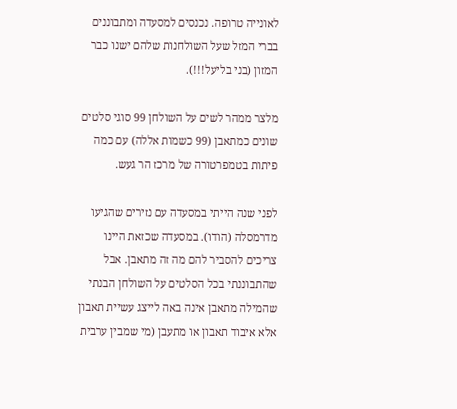לאונייה טרופה. נכנסים למסעדה ומתבוננים בברי המזל שעל השולחנות שלהם ישנו כבר המזון (בני בליעל!!!).

מלצר ממהר לשים על השולחן 99 סוגי סלטים שונים כמתאבן (99 כשמות אללה) עם כמה פיתות בטמפרטורה של מרכז הר געש.

לפני שנה הייתי במסעדה עם נזירים שהגיעו מדרמסלה (הודו). במסעדה שכזאת היינו צריכים להסביר להם מה זה מתאבן. אבל שהתבוננתי בכל הסלטים על השולחן הבנתי שהמילה מתאבן אינה באה לייצג עשיית תאבון אלא איבוד תאבון או מתעבן (מי שמבין ערבית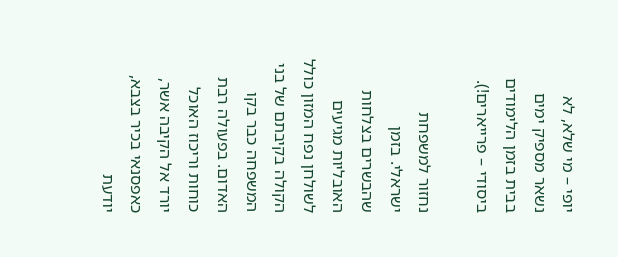יופי – מי שלא, לא נשאר מספיק ימים בבית בזמן הלימודים ביסודי – פרייארים!).

נחזור למשפחת ישראלי. בזמן שהבשרים בצלחות האובליות מגיעים לשולחן נפח המזון כולל הקולה בקיבתם של בני המשפחה כבר בקו האדום. בפעולה רבת כוחות וריכוז האוכל יורד אל הקיבה אשר, כאפסנאי בכיר בצבא, יודעת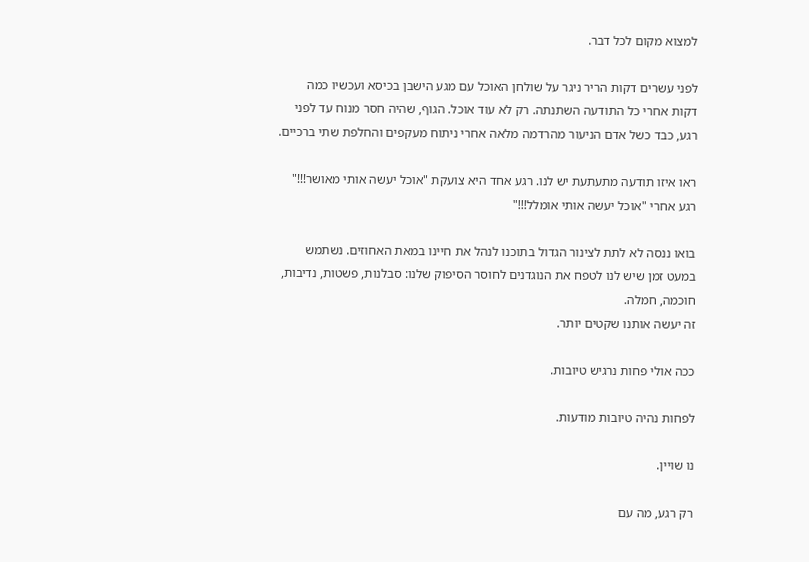למצוא מקום לכל דבר.

לפני עשרים דקות הריר ניגר על שולחן האוכל עם מגע הישבן בכיסא ועכשיו כמה דקות אחרי כל התודעה השתנתה. רק לא עוד אוכל. הגוף, שהיה חסר מנוח עד לפני רגע, כבד כשל אדם הניעור מהרדמה מלאה אחרי ניתוח מעקפים והחלפת שתי ברכיים.

ראו איזו תודעה מתעתעת יש לנו. רגע אחד היא צועקת "אוכל יעשה אותי מאושר!!!" רגע אחרי "אוכל יעשה אותי אומלל!!!"

בואו ננסה לא לתת לצינור הגדול בתוכנו לנהל את חיינו במאת האחוזים. נשתמש במעט זמן שיש לנו לטפח את הנוגדנים לחוסר הסיפוק שלנו: סבלנות, פשטות, נדיבות, חוכמה, חמלה.
זה יעשה אותנו שקטים יותר.

ככה אולי פחות נרגיש טיובות.

לפחות נהיה טיובות מודעות.

נו שויין.

רק רגע, מה עם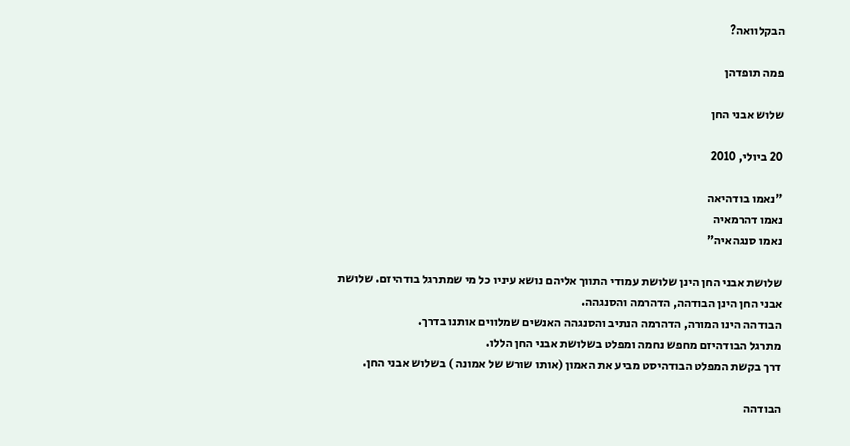הבקלוואה?

פמה תופדהן

שלוש אבני החן

20 ביולי, 2010

"נאמו בודהיאה
נאמו דהרמאיה
נאמו סנגהאיה"

שלושת אבני החן הינן שלושת עמודי התווך אליהם נושא עיניו כל מי שמתרגל בודהיזם. שלושת אבני החן הינן הבודהה, הדהרמה והסנגהה.
הבודהה הינו המורה, הדהרמה הנתיב והסנגהה האנשים שמלווים אותנו בדרך.
מתרגל הבודהיזם מחפש נחמה ומפלט בשלושת אבני החן הללו.
דרך בקשת המפלט הבודהיסט מביע את האמון (אותו שורש של אמונה ) בשלוש אבני החן.

הבודהה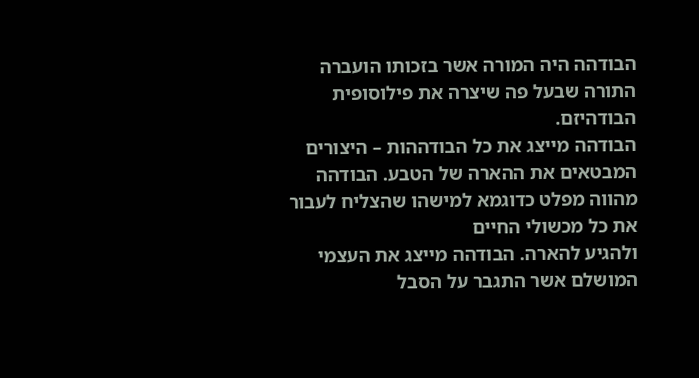הבודהה היה המורה אשר בזכותו הועברה התורה שבעל פה שיצרה את פילוסופית הבודהיזם.
הבודהה מייצג את כל הבודההות – היצורים המבטאים את ההארה של הטבע. הבודהה מהווה מפלט כדוגמא למישהו שהצליח לעבור את כל מכשולי החיים
ולהגיע להארה. הבודהה מייצג את העצמי המושלם אשר התגבר על הסבל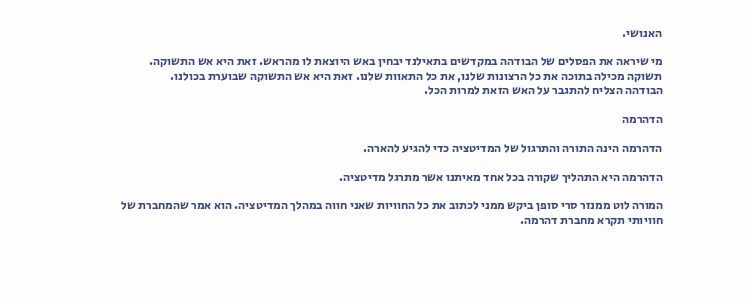האנושי.

מי שיראה את הפסלים של הבודהה במקדשים בתאילנד יבחין באש היוצאת לו מהראש. זאת היא אש התשוקה.
תשוקה מכילה בתוכה את כל הרצונות שלנו, את כל התאוות שלנו. זאת היא אש התשוקה שבוערת בכולנו.
הבודהה הצליח להתגבר על האש הזאת למרות הכל.

הדהרמה

הדהרמה הינה התורה והתרגול של המדיטציה כדי להגיע להארה.

הדהרמה היא התהליך שקורה בכל אחד מאיתנו אשר מתרגל מדיטציה.

המורה לוט ממנזר סרי סופן ביקש ממני לכתוב את כל החוויות שאני חווה במהלך המדיטציה. הוא אמר שהמחברת של חוויותי תקרא מחברת דהרמה.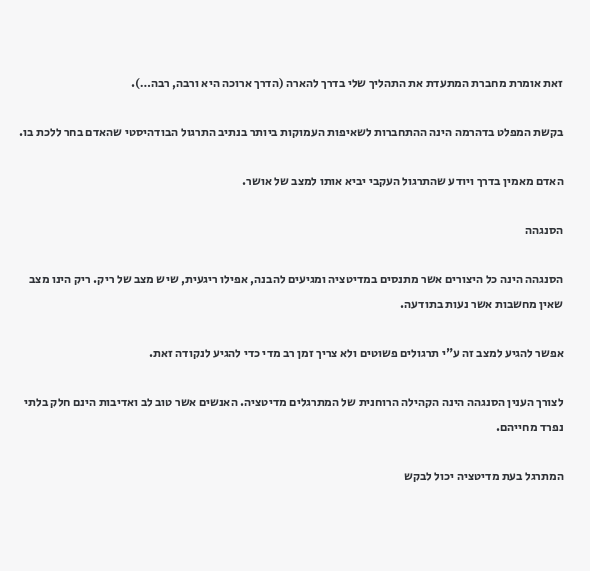זאת אומרת מחברת המתעדת את התהליך שלי בדרך להארה (הדרך ארוכה היא ורבה, רבה…).

בקשת המפלט בדהרמה הינה ההתחברות לשאיפות העמוקות ביותר בנתיב התרגול הבודהיסטי שהאדם בחר ללכת בו.

האדם מאמין בדרך ויודע שהתרגול העקבי יביא אותו למצב של אושר.

הסנגהה

הסנגהה הינה כל היצורים אשר מתנסים במדיטציה ומגיעים להבנה, אפילו ריגעית, שיש מצב של ריק. ריק הינו מצב שאין מחשבות אשר נעות בתודעה.

אפשר להגיע למצב זה ע"י תרגולים פשוטים ולא צריך זמן רב מדי כדי להגיע לנקודה זאת.

לצורך הענין הסנגהה הינה הקהילה הרוחנית של המתרגלים מדיטציה. האנשים אשר טוב לב ואדיבות הינם חלק בלתי נפרד מחייהם.

המתרגל בעת מדיטציה יכול לבקש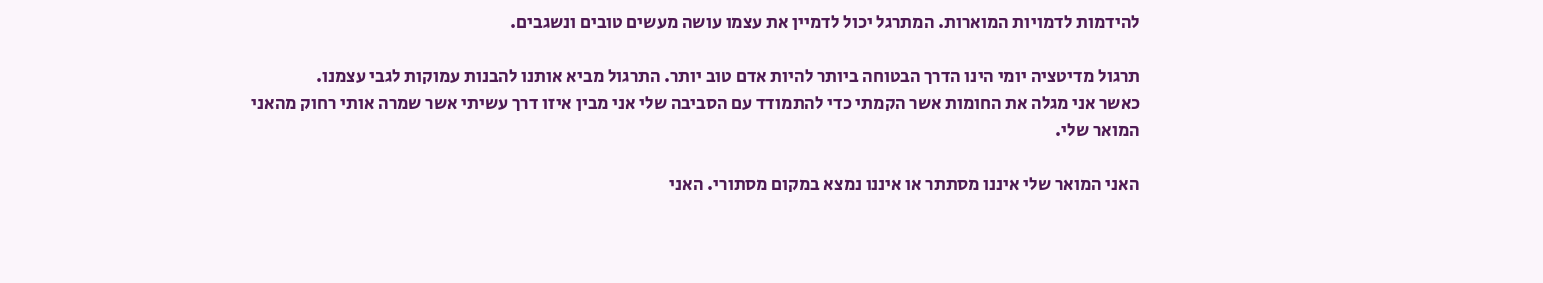להידמות לדמויות המוארות. המתרגל יכול לדמיין את עצמו עושה מעשים טובים ונשגבים.

תרגול מדיטציה יומי הינו הדרך הבטוחה ביותר להיות אדם טוב יותר. התרגול מביא אותנו להבנות עמוקות לגבי עצמנו.
כאשר אני מגלה את החומות אשר הקמתי כדי להתמודד עם הסביבה שלי אני מבין איזו דרך עשיתי אשר שמרה אותי רחוק מהאני המואר שלי.

האני המואר שלי איננו מסתתר או איננו נמצא במקום מסתורי. האני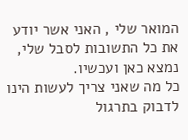המואר שלי , האני אשר יודע את כל התשובות לסבל שלי, נמצא כאן ועכשיו.
כל מה שאני צריך לעשות הינו לדבוק בתרגול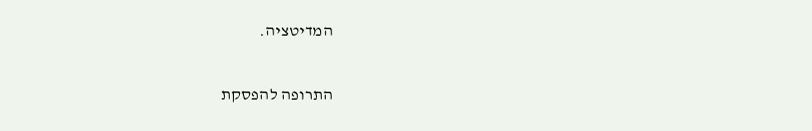המדיטציה.

התרופה להפסקת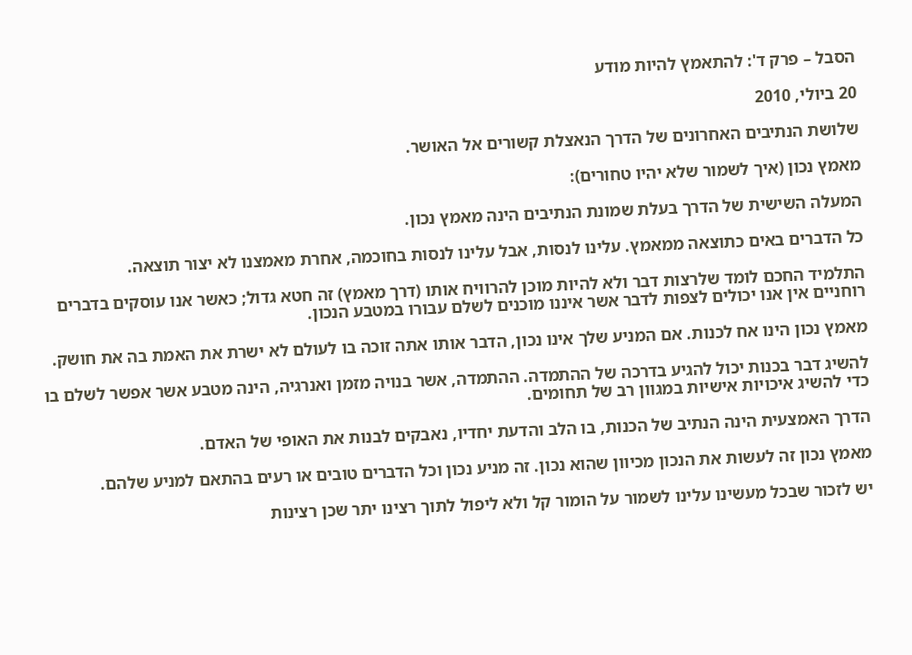הסבל – פרק ד': להתאמץ להיות מודע

20 ביולי, 2010

שלושת הנתיבים האחרונים של הדרך הנאצלת קשורים אל האושר.

מאמץ נכון (איך לשמור שלא יהיו טחורים):

המעלה השישית של הדרך בעלת שמונת הנתיבים הינה מאמץ נכון.

כל הדברים באים כתוצאה ממאמץ. עלינו לנסות, אבל עלינו לנסות בחוכמה, אחרת מאמצנו לא יצור תוצאה.

התלמיד החכם לומד שלרצות דבר ולא להיות מוכן להרוויח אותו (דרך מאמץ) זה חטא גדול; כאשר אנו עוסקים בדברים רוחניים אין אנו יכולים לצפות לדבר אשר איננו מוכנים לשלם עבורו במטבע הנכון.

מאמץ נכון הינו אח לכנות. אם המניע שלך אינו נכון, הדבר אותו אתה זוכה בו לעולם לא ישרת את האמת בה את חושק.

להשיג דבר בכנות יכול להגיע בדרכה של ההתמדה. ההתמדה, אשר בנויה מזמן ואנרגיה, הינה מטבע אשר אפשר לשלם בו כדי להשיג איכויות אישיות במגוון רב של תחומים.

הדרך האמצעית הינה הנתיב של הכנות, בו הלב והדעת יחדיו, נאבקים לבנות את האופי של האדם.

מאמץ נכון זה לעשות את הנכון מכיוון שהוא נכון. זה מניע נכון וכל הדברים טובים או רעים בהתאם למניע שלהם.

יש לזכור שבכל מעשינו עלינו לשמור על הומור קל ולא ליפול לתוך רצינו יתר שכן רצינות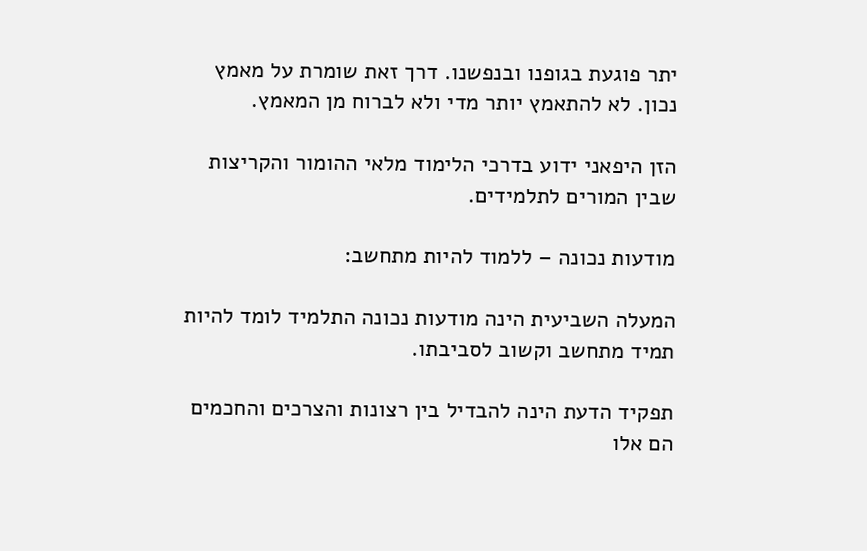יתר פוגעת בגופנו ובנפשנו. דרך זאת שומרת על מאמץ נכון. לא להתאמץ יותר מדי ולא לברוח מן המאמץ.

הזן היפאני ידוע בדרכי הלימוד מלאי ההומור והקריצות שבין המורים לתלמידים.

מודעות נכונה – ללמוד להיות מתחשב:

המעלה השביעית הינה מודעות נכונה התלמיד לומד להיות תמיד מתחשב וקשוב לסביבתו.

תפקיד הדעת הינה להבדיל בין רצונות והצרכים והחכמים הם אלו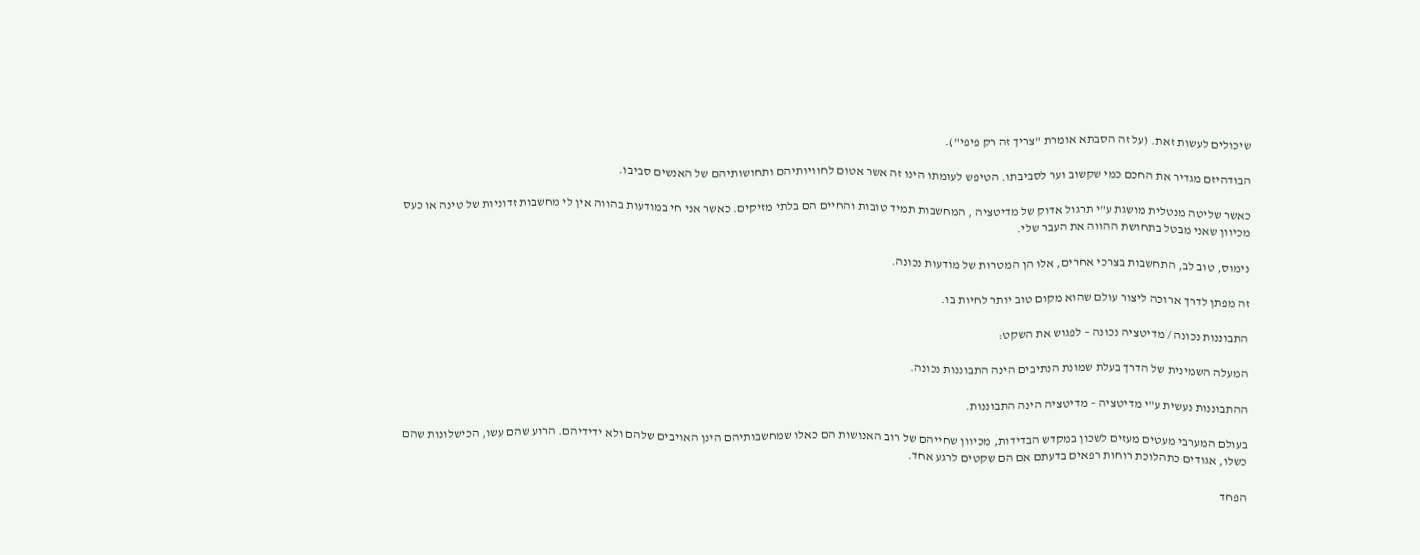שיכולים לעשות זאת. (על זה הסבתא אומרת "צריך זה רק פיפי").

הבודהיזם מגדיר את החכם כמי שקשוב וער לסביבתו. הטיפש לעומתו הינו זה אשר אטום לחוויותיהם ותחושותיהם של האנשים סביבו.

כאשר שליטה מנטלית מושגת ע"י תרגול אדוק של מדיטציה , המחשבות תמיד טובות והחיים הם בלתי מזיקים. כאשר אני חי במודעות בהווה אין לי מחשבות זדוניות של טינה או כעס מכיוון שאני מבטל בתחושת ההווה את העבר שלי.

נימוס, טוב לב, התחשבות בצרכי אחרים, אלו הן המטרות של מודעות נכונה.

זה מפתן לדרך ארוכה ליצור עולם שהוא מקום טוב יותר לחיות בו.

התבוננות נכונה / מדיטציה נכונה – לפגוש את השקט:

המעלה השמינית של הדרך בעלת שמונת הנתיבים הינה התבוננות נכונה.

ההתבוננות נעשית ע"י מדיטציה – מדיטציה הינה התבוננות.

בעולם המערבי מעטים מעזים לשכון במקדש הבדידות, מכיוון שחייהם של רוב האנושות הם כאלו שמחשבותיהם הינן האויבים שלהם ולא ידידיהם. הרוע שהם עשו, הכישלונות שהם כשלו, אגודים כתהלוכת רוחות רפאים בדעתם אם הם שקטים לרגע אחד.

הפחד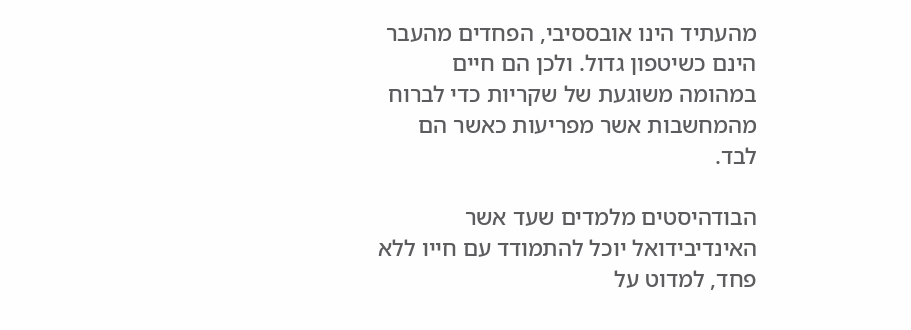מהעתיד הינו אובססיבי, הפחדים מהעבר הינם כשיטפון גדול. ולכן הם חיים במהומה משוגעת של שקריות כדי לברוח מהמחשבות אשר מפריעות כאשר הם לבד.

הבודהיסטים מלמדים שעד אשר האינדיבידואל יוכל להתמודד עם חייו ללא פחד, למדוט על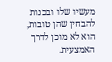מעשיו שלו ובכנות להבחין שהן טובות, הוא לא מוכן לדרך האמצעית.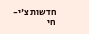חדשות צ'י-חי